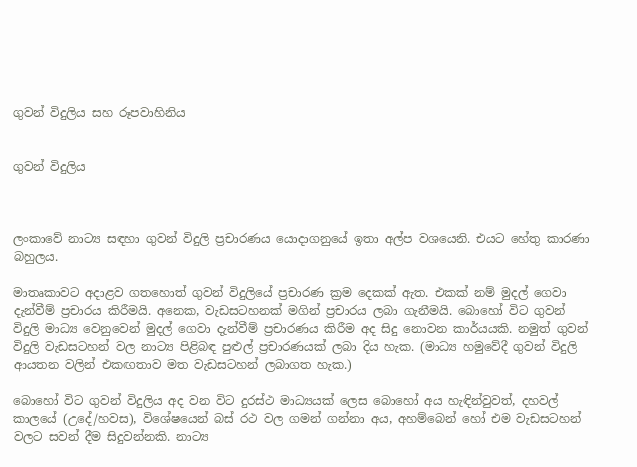ගුවන් විදුලිය සහ රූපවාහිනිය


ගුවන් විදුලිය



ලංකාවේ නාට්‍ය සඳහා ගුවන් විදුලි ප්‍රචාරණය යොදාගනුයේ ඉතා අල්ප වශයෙනි. එයට හේතු කාරණා බහුලය.

මාතෘකාවට අදාළව ගතහොත් ගුවන් විදුලියේ ප්‍රචාරණ ක්‍රම දෙකක් ඇත. එකක් නම් මුදල් ගෙවා දැන්වීම් ප්‍රචාරය කිරීමයි. අනෙක, වැඩසටහනක් මගින් ප්‍රචාරය ලබා ගැනීමයි. බොහෝ විට ගුවන් විදුලි මාධ්‍ය වෙනුවෙන් මුදල් ගෙවා දැන්වීම් ප්‍රචාරණය කිරීම අද සිදු නොවන කාර්යයකි. නමුත් ගුවන් විදුලි වැඩසටහන් වල නාට්‍ය පිළිබඳ පුළුල් ප්‍රචාරණයක් ලබා දිය හැක. (මාධ්‍ය හමුවේදී ගුවන් විදුලි ආයතන වලින් එකඟතාව මත වැඩසටහන් ලබාගත හැක.)

බොහෝ විට ගුවන් විදුලිය අද වන විට දුරස්ථ මාධ්‍යයක් ලෙස බොහෝ අය හැඳින්වුවත්, දහවල් කාලයේ (උදේ/හවස), විශේෂයෙන් බස් රථ වල ගමන් ගන්නා අය, අහම්බෙන් හෝ එම වැඩසටහන් වලට සවන් දීම සිදුවන්නකි. නාට්‍ය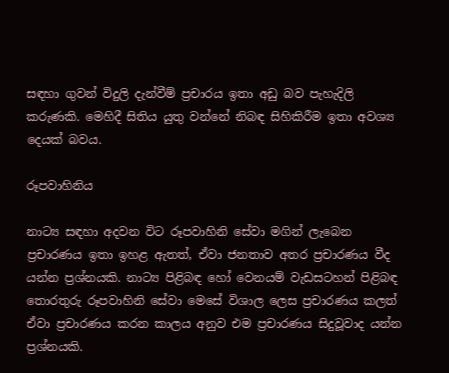සඳහා ගුවන් විදුලි දැන්වීම් ප්‍රචාරය ඉතා අඩු බව පැහැදිලි කරුණකි. මෙහිදී සිතිය යුතු වන්නේ නිබඳ සිහිකිරීම ඉතා අවශ්‍ය දෙයක් බවය.

රූපවාහිනිය

නාට්‍ය සඳහා අදවන විට රූපවාහිනි සේවා මගින් ලැබෙන ප්‍රචාරණය ඉතා ඉහළ ඇතත්, ඒවා ජනතාව අතර ප්‍රචාරණය වීද යන්න ප්‍රශ්නයකි. නාට්‍ය පිළිබඳ හෝ වෙනයම් වැඩසටහන් පිළිබඳ තොරතුරු රූපවාහිනි සේවා මෙසේ විශාල ලෙස ප්‍රචාරණය කලත් ඒවා ප්‍රචාරණය කරන කාලය අනුව එම ප්‍රචාරණය සිදුවූවාද යන්න ප්‍රශ්නයකි.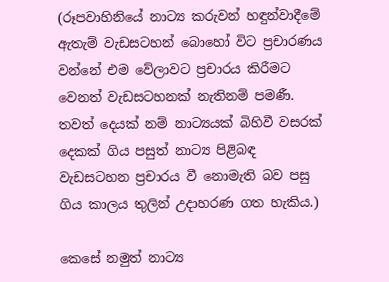(රූපවාහිනියේ නාට්‍ය කරුවන් හඳුන්වාදීමේ ඇතැම් වැඩසටහන් බොහෝ විට ප්‍රචාරණය වන්නේ එම වේලාවට ප්‍රචාරය කිරීමට වෙනත් වැඩසටහනක් නැතිනම් පමණී. තවත් දෙයක් නම් නාට්‍යයක් බිහිවී වසරක් දෙකක් ගිය පසුත් නාට්‍ය පිළිබඳ වැඩසටහන ප්‍රචාරය වී නොමැති බව පසු ගිය කාලය තුලින් උදාහරණ ගත හැකිය.)

කෙසේ නමුත් නාට්‍ය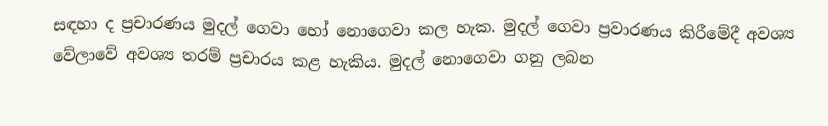සඳහා ද ප්‍රචාරණය මුදල් ගෙවා හෝ නොගෙවා කල හැක. මුදල් ගෙවා ප්‍රවාරණය කිරීමේදී අවශ්‍ය වේලාවේ අවශ්‍ය තරම් ප්‍රචාරය කළ හැකිය. මුදල් නොගෙවා ගනු ලබන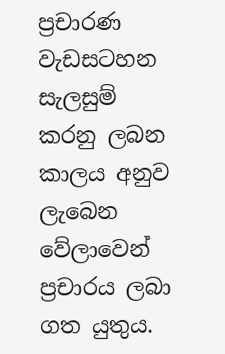ප්‍රචාරණ වැඩසටහන සැලසුම් කරනු ලබන කාලය අනුව ලැබෙන වේලාවෙන් ප්‍රචාරය ලබා ගත යුතුය.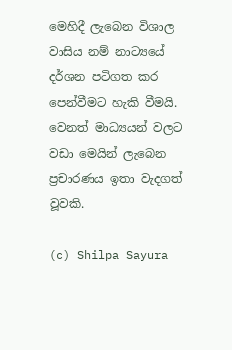මෙහිදී ලැබෙන විශාල වාසිය නම් නාට්‍යයේ දර්ශන පටිගත කර පෙන්වීමට හැකි වීමයි. වෙනත් මාධ්‍යයන් වලට වඩා මෙයින් ලැබෙන ප්‍රචාරණය ඉතා වැදගත් වූවකි.

(c) Shilpa Sayura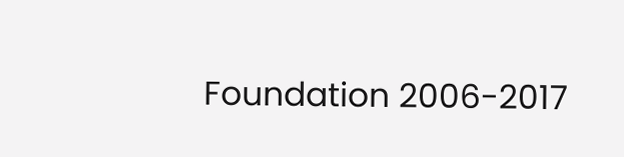Foundation 2006-2017